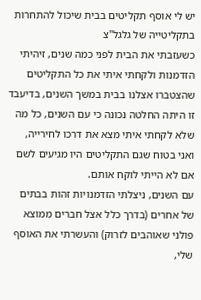יש לי אוסף תקליטים בבית שיכול להתחרות בתקליטייה של גלגל"צ
כשעזבתי את הבית לפני כמה שנים, זיהיתי הזדמנות ולקחתי איתי את כל התקליטים שהצטברו אצלנו בבית במשך השנים, בדיעבד זו היתה החלטה נכונה כי עם השנים, כל מה שלא לקחתי איתי מצא את דרכו לחירייה, ואני בטוח שגם התקליטים היו מגיעים לשם אם לא הייתי לוקח אותם.
עם השנים, ניצלתי הזדמנויות זהות בבתים של אחרים (בדרך כלל אצל חברים ממוצא פולני שאוהבים לזרוק) והעשרתי את האוסף שלי,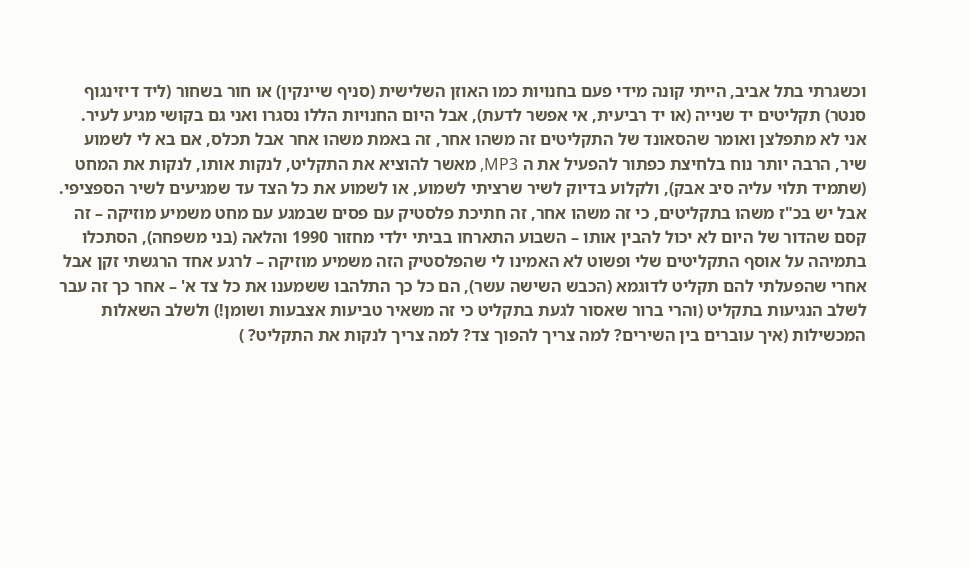וכשגרתי בתל אביב, הייתי קונה מידי פעם בחנויות כמו האוזן השלישית (סניף שיינקין) או חור בשחור (ליד דיזינגוף סנטר) תקליטים יד שנייה (או יד רביעית, אי אפשר לדעת), אבל היום החנויות הללו נסגרו ואני גם בקושי מגיע לעיר.
אני לא מתפלצן ואומר שהסאונד של התקליטים זה משהו אחר, זה באמת משהו אחר אבל תכלס, אם בא לי לשמוע שיר, הרבה יותר נוח בלחיצת כפתור להפעיל את ה MP3, מאשר להוציא את התקליט, לנקות אותו, לנקות את המחט (שתמיד תלוי עליה סיב אבק), ולקלוע בדיוק לשיר שרציתי לשמוע, או לשמוע את כל הצד עד שמגיעים לשיר הספציפי.
אבל יש בכ"ז משהו בתקליטים, כי זה משהו אחר, זה חתיכת פלסטיק עם פסים שבמגע עם מחט משמיע מוזיקה – זה קסם שהדור של היום לא יכול להבין אותו – השבוע התארחו בביתי ילדי מחזור 1990 והלאה (בני משפחה), הסתכלו בתמיהה על אוסף התקליטים שלי ופשוט לא האמינו לי שהפלסטיק הזה משמיע מוזיקה – לרגע אחד הרגשתי זקן אבל אחרי שהפעלתי להם תקליט לדוגמא (הכבש השישה עשר), הם כל כך התלהבו ששמענו את כל צד א' – אחר כך זה עבר לשלב הנגיעות בתקליט (והרי ברור שאסור לגעת בתקליט כי זה משאיר טביעות אצבעות ושומן!) ולשלב השאלות המכשילות (איך עוברים בין השירים? למה צריך להפוך צד? למה צריך לנקות את התקליט? )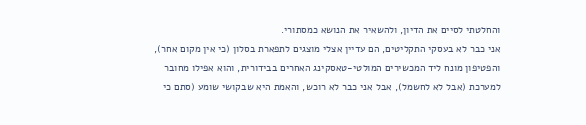והחלטתי לסיים את הדיון, ולהשאיר את הנושא כמסתורי.
אני כבר לא בעסקי התקליטים, הם עדיין אצלי מוצגים לתפארת בסלון (כי אין מקום אחר), והפטיפון מונח ליד המכשירים המולטי-טאסקינג האחרים בבידורית, והוא אפילו מחובר למערכת (אבל לא לחשמל), אבל אני כבר לא רוכש, והאמת היא שבקושי שומע (סתם כי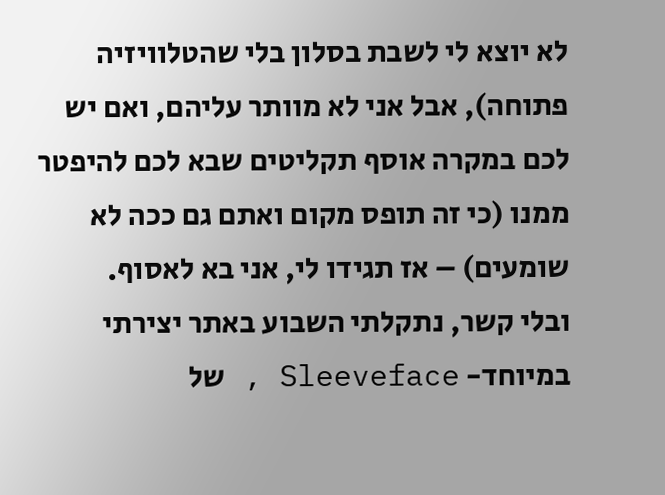לא יוצא לי לשבת בסלון בלי שהטלוויזיה פתוחה), אבל אני לא מוותר עליהם, ואם יש לכם במקרה אוסף תקליטים שבא לכם להיפטר ממנו (כי זה תופס מקום ואתם גם ככה לא שומעים) – אז תגידו לי, אני בא לאסוף.
ובלי קשר, נתקלתי השבוע באתר יצירתי במיוחד- Sleeveface , של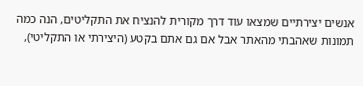אנשים יצירתיים שמצאו עוד דרך מקורית להנציח את התקליטים, הנה כמה תמונות שאהבתי מהאתר אבל אם גם אתם בקטע (היצירתי או התקליטי),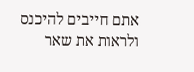אתם חייבים להיכנס ולראות את שאר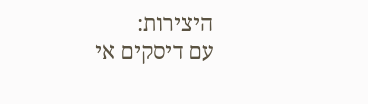היצירות:
עם דיסקים אי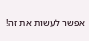אפשר לעשות את זה!